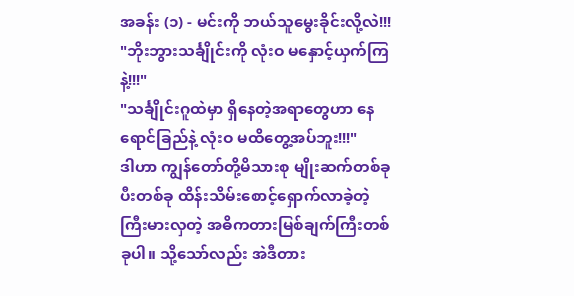အခန်း (၁) - မင်းကို ဘယ်သူမွေးခိုင်းလို့လဲ!!!
"ဘိုးဘွားသင်္ချိုင်းကို လုံးဝ မနှောင့်ယှက်ကြနဲ့!!!"
"သင်္ချိုင်းဂူထဲမှာ ရှိနေတဲ့အရာတွေဟာ နေရောင်ခြည်နဲ့ လုံးဝ မထိတွေ့အပ်ဘူး!!!"
ဒါဟာ ကျွန်တော်တို့မိသားစု မျိုးဆက်တစ်ခုပီးတစ်ခု ထိန်းသိမ်းစောင့်ရှောက်လာခဲ့တဲ့ ကြီးမားလှတဲ့ အဓိကတားမြစ်ချက်ကြီးတစ်ခုပါ။ သို့သော်လည်း အဲဒီတား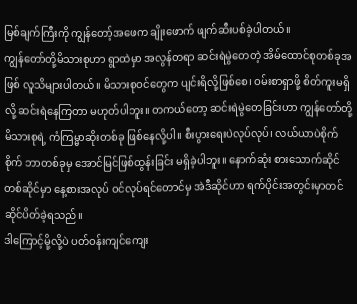မြစ်ချက်ကြီးကို ကျွန်တော့်အဖေက ချိုးဖောက် ဖျက်ဆီးပစ်ခဲ့ပါတယ်။
ကျွန်တော်တို့မိသားစုဟာ ရွာထဲမှာ အလွန်တရာ ဆင်းရဲမွဲတေတဲ့ အိမ်ထောင်စုတစ်ခုအဖြစ် လူသိများပါတယ်။ မိသားစုဝင်တွေက ပျင်းရိလို့ဖြစ်စေ၊ ဝမ်းစာရှာဖို့ စိတ်ကူးမရှိလို့ ဆင်းရဲနေကြတာ မဟုတ်ပါဘူး။ တကယ်တော့ ဆင်းရဲမွဲတေခြင်းဟာ ကျွန်တော်တို့မိသားစုရဲ့ ကံကြမ္မာဆိုးတစ်ခု ဖြစ်နေလို့ပါ။ စီးပွားရေးပဲလုပ်လုပ်၊ လယ်ယာပဲစိုက်စိုက် ဘာတစ်ခုမှ အောင်မြင်ဖြစ်ထွန်းခြင်း မရှိခဲ့ပါဘူး။ နောက်ဆုံး စားသောက်ဆိုင်တစ်ဆိုင်မှာ နေ့စားအလုပ် ဝင်လုပ်ရင်တောင်မှ အဲဒီဆိုင်ဟာ ရက်ပိုင်းအတွင်းမှာတင် ဆိုင်ပိတ်ခဲ့ရသည်။
ဒါကြောင့်မို့လို့ပဲ ပတ်ဝန်းကျင်ကျေး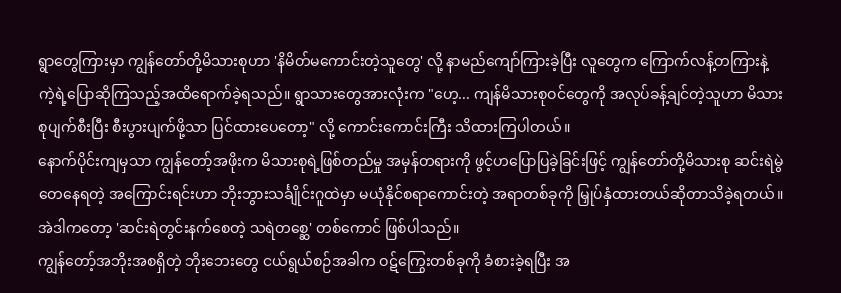ရွာတွေကြားမှာ ကျွန်တော်တို့မိသားစုဟာ 'နိမိတ်မကောင်းတဲ့သူတွေ' လို့ နာမည်ကျော်ကြားခဲ့ပြီး လူတွေက ကြောက်လန့်တကြားနဲ့ ကဲ့ရဲ့ပြောဆိုကြသည့်အထိရောက်ခဲ့ရသည်။ ရွာသားတွေအားလုံးက "ဟေ့... ကျန်မိသားစုဝင်တွေကို အလုပ်ခန့်ချင်တဲ့သူဟာ မိသားစုပျက်စီးပြီး စီးပွားပျက်ဖို့သာ ပြင်ထားပေတော့" လို့ ကောင်းကောင်းကြီး သိထားကြပါတယ်။
နောက်ပိုင်းကျမှသာ ကျွန်တော့်အဖိုးက မိသားစုရဲ့ဖြစ်တည်မှု အမှန်တရားကို ဖွင့်ဟပြောပြခဲ့ခြင်းဖြင့် ကျွန်တော်တို့မိသားစု ဆင်းရဲမွဲတေနေရတဲ့ အကြောင်းရင်းဟာ ဘိုးဘွားသင်္ချိုင်းဂူထဲမှာ မယုံနိုင်စရာကောင်းတဲ့ အရာတစ်ခုကို မြှုပ်နှံထားတယ်ဆိုတာသိခဲ့ရတယ်။
အဲဒါကတော့ 'ဆင်းရဲတွင်းနက်စေတဲ့ သရဲတစ္ဆေ' တစ်ကောင် ဖြစ်ပါသည်။
ကျွန်တော့်အဘိုးအစရှိတဲ့ ဘိုးဘေးတွေ ငယ်ရွယ်စဉ်အခါက ဝဋ်ကြွေးတစ်ခုကို ခံစားခဲ့ရပြီး အ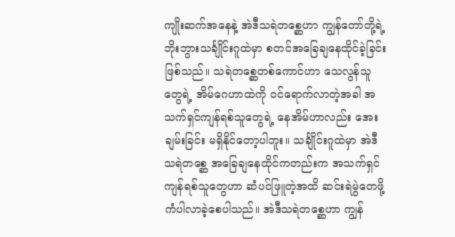ကျိုးဆက်အနေနဲ့ အဲဒီသရဲတစ္ဆေဟာ ကျွန်တော်တို့ရဲ့ ဘိုးဘွားသင်္ချိုင်းဂူထဲမှာ စတင်အခြေချနေထိုင်ခဲ့ခြင်းဖြစ်သည်။ သရဲတစ္ဆေတစ်ကောင်ဟာ သေလွန်သူတွေရဲ့ အိမ်ဂေဟာထဲကို ဝင်ရောက်လာတဲ့အခါ အသက်ရှင်ကျန်ရစ်သူတွေရဲ့ နေအိမ်ဟာလည်း အေးချမ်းခြင်း မရှိနိုင်တော့ပါဘူး။ သင်္ချိုင်းဂူထဲမှာ အဲဒီသရဲတစ္ဆေ အခြေချနေထိုင်ကတည်းက အသက်ရှင်ကျန်ရစ်သူတွေဟာ ဆံပင်ဖြူတဲ့အထိ ဆင်းရဲမွဲတေဖို့ ကံပါလာခဲ့စေပါသည်။ အဲဒီသရဲတစ္ဆေဟာ ကျွန်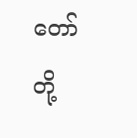တော်တို့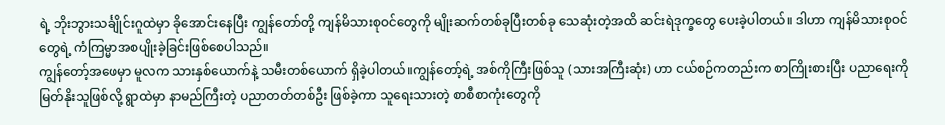ရဲ့ ဘိုးဘွားသင်္ချိုင်းဂူထဲမှာ ခိုအောင်းနေပြီး ကျွန်တော်တို့ ကျန်မိသားစုဝင်တွေကို မျိုးဆက်တစ်ခုပြီးတစ်ခု သေဆုံးတဲ့အထိ ဆင်းရဲဒုက္ခတွေ ပေးခဲ့ပါတယ်။ ဒါဟာ ကျန်မိသားစုဝင်တွေရဲ့ ကံကြမ္မာအစပျိုးခဲ့ခြင်းဖြစ်စေပါသည်။
ကျွန်တော့်အဖေမှာ မူလက သားနှစ်ယောက်နဲ့ သမီးတစ်ယောက် ရှိခဲ့ပါတယ်။ကျွန်တော့်ရဲ့ အစ်ကိုကြီးဖြစ်သူ (သားအကြီးဆုံး) ဟာ ငယ်စဉ်ကတည်းက စာကြိုးစားပြီး ပညာရေးကို မြတ်နိုးသူဖြစ်လို့ ရွာထဲမှာ နာမည်ကြီးတဲ့ ပညာတတ်တစ်ဦး ဖြစ်ခဲ့ကာ သူရေးသားတဲ့ စာစီစာကုံးတွေကို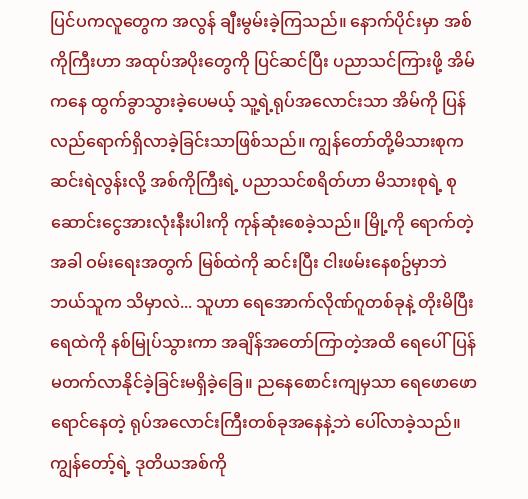ပြင်ပကလူတွေက အလွန် ချီးမွမ်းခဲ့ကြသည်။ နောက်ပိုင်းမှာ အစ်ကိုကြီးဟာ အထုပ်အပိုးတွေကို ပြင်ဆင်ပြီး ပညာသင်ကြားဖို့ အိမ်ကနေ ထွက်ခွာသွားခဲ့ပေမယ့် သူ့ရဲ့ရုပ်အလောင်းသာ အိမ်ကို ပြန်လည်ရောက်ရှိလာခဲ့ခြင်းသာဖြစ်သည်။ ကျွန်တော်တို့မိသားစုက ဆင်းရဲလွန်းလို့ အစ်ကိုကြီးရဲ့ ပညာသင်စရိတ်ဟာ မိသားစုရဲ့ စုဆောင်းငွေအားလုံးနီးပါးကို ကုန်ဆုံးစေခဲ့သည်။ မြို့ကို ရောက်တဲ့အခါ ဝမ်းရေးအတွက် မြစ်ထဲကို ဆင်းပြီး ငါးဖမ်းနေစဥ်မှာဘဲ ဘယ်သူက သိမှာလဲ... သူဟာ ရေအောက်လိုဏ်ဂူတစ်ခုနဲ့ တိုးမိပြီး ရေထဲကို နစ်မြုပ်သွားကာ အချိန်အတော်ကြာတဲ့အထိ ရေပေါ်ပြန်မတက်လာနိုင်ခဲ့ခြင်းမရှိခဲ့ခြေ။ ညနေစောင်းကျမှသာ ရေဖောဖောရောင်နေတဲ့ ရုပ်အလောင်းကြီးတစ်ခုအနေနဲ့ဘဲ ပေါ်လာခဲ့သည်။
ကျွန်တော့်ရဲ့ ဒုတိယအစ်ကို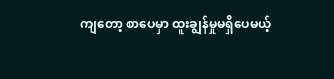ကျတော့ စာပေမှာ ထူးချွန်မှုမရှိပေမယ့်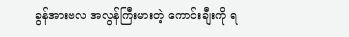ခွန်အားဗလ အလွန်ကြီးမားတဲ့ ကောင်းချီးကို ရ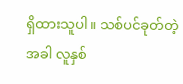ရှိထားသူပါ။ သစ်ပင်ခုတ်တဲ့အခါ လူနှစ်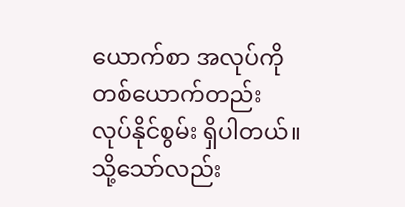ယောက်စာ အလုပ်ကို တစ်ယောက်တည်း လုပ်နိုင်စွမ်း ရှိပါတယ်။ သို့သော်လည်း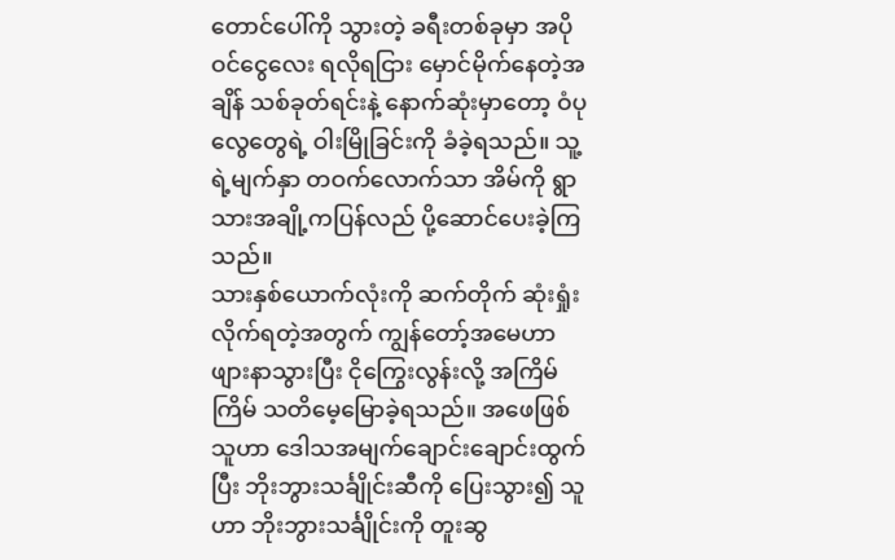တောင်ပေါ်ကို သွားတဲ့ ခရီးတစ်ခုမှာ အပိုဝင်ငွေလေး ရလိုရငြား မှောင်မိုက်နေတဲ့အချိန် သစ်ခုတ်ရင်းနဲ့ နောက်ဆုံးမှာတော့ ဝံပုလွေတွေရဲ့ ဝါးမြိုခြင်းကို ခံခဲ့ရသည်။ သူ့ရဲ့မျက်နှာ တဝက်လောက်သာ အိမ်ကို ရွာသားအချို့ကပြန်လည် ပို့ဆောင်ပေးခဲ့ကြသည်။
သားနှစ်ယောက်လုံးကို ဆက်တိုက် ဆုံးရှုံးလိုက်ရတဲ့အတွက် ကျွန်တော့်အမေဟာ ဖျားနာသွားပြီး ငိုကြွေးလွန်းလို့ အကြိမ်ကြိမ် သတိမေ့မြောခဲ့ရသည်။ အဖေဖြစ်သူဟာ ဒေါသအမျက်ချောင်းချောင်းထွက်ပြီး ဘိုးဘွားသင်္ချိုင်းဆီကို ပြေးသွား၍ သူဟာ ဘိုးဘွားသင်္ချိုင်းကို တူးဆွ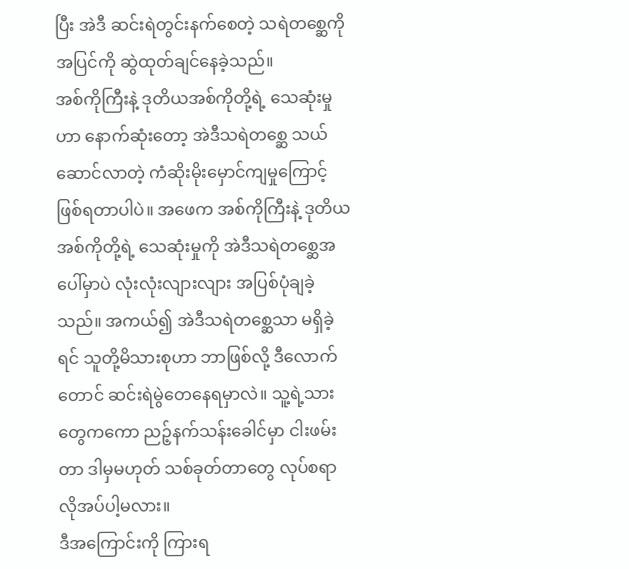ပြီး အဲဒီ ဆင်းရဲတွင်းနက်စေတဲ့ သရဲတစ္ဆေကို အပြင်ကို ဆွဲထုတ်ချင်နေခဲ့သည်။
အစ်ကိုကြီးနဲ့ ဒုတိယအစ်ကိုတို့ရဲ့ သေဆုံးမှုဟာ နောက်ဆုံးတော့ အဲဒီသရဲတစ္ဆေ သယ်ဆောင်လာတဲ့ ကံဆိုးမိုးမှောင်ကျမှုကြောင့် ဖြစ်ရတာပါပဲ။ အဖေက အစ်ကိုကြီးနဲ့ ဒုတိယအစ်ကိုတို့ရဲ့ သေဆုံးမှုကို အဲဒီသရဲတစ္ဆေအပေါ်မှာပဲ လုံးလုံးလျားလျား အပြစ်ပုံချခဲ့သည်။ အကယ်၍ အဲဒီသရဲတစ္ဆေသာ မရှိခဲ့ရင် သူတို့မိသားစုဟာ ဘာဖြစ်လို့ ဒီလောက်တောင် ဆင်းရဲမွဲတေနေရမှာလဲ။ သူ့ရဲ့သားတွေကကော ညဉ့်နက်သန်းခေါင်မှာ ငါးဖမ်းတာ ဒါမှမဟုတ် သစ်ခုတ်တာတွေ လုပ်စရာ လိုအပ်ပါ့မလား။
ဒီအကြောင်းကို ကြားရ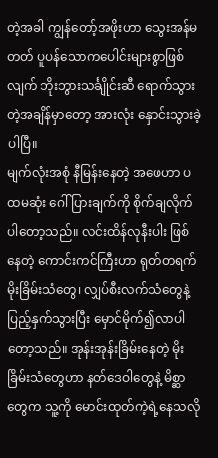တဲ့အခါ ကျွန်တော့်အဖိုးဟာ သွေးအန်မတတ် ပူပန်သောကပေါင်းများစွာဖြစ်လျက် ဘိုးဘွားသင်္ချိုင်းဆီ ရောက်သွားတဲ့အချိန်မှာတော့ အားလုံး နှောင်းသွားခဲ့ပါပြီ။
မျက်လုံးအစုံ နီမြန်းနေတဲ့ အဖေဟာ ပထမဆုံး ဂေါ်ပြားချက်ကို စိုက်ချလိုက်ပါတော့သည်။ လင်းထိန်လုနီးပါး ဖြစ်နေတဲ့ ကောင်းကင်ကြီးဟာ ရုတ်တရက် မိုးခြိမ်းသံတွေ၊ လျှပ်စီးလက်သံတွေနဲ့ ပြည့်နှက်သွားပြီး မှောင်မိုက်၍လာပါတော့သည်။ အုန်းအုန်းခြိမ်းနေတဲ့ မိုးခြိမ်းသံတွေဟာ နတ်ဒေဝါတွေနဲ့ မိစ္ဆာတွေက သူ့ကို မောင်းထုတ်ကဲ့ရဲ့နေသလို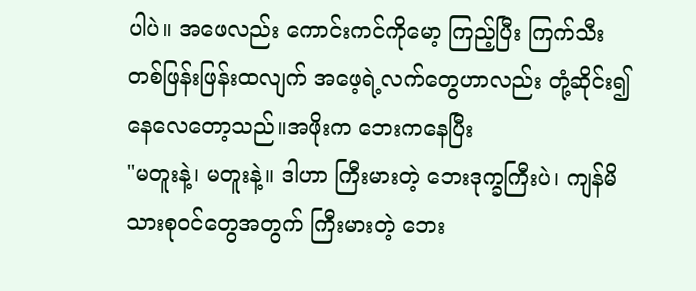ပါပဲ။ အဖေလည်း ကောင်းကင်ကိုမော့ ကြည့်ပြီး ကြက်သီး တစ်ဖြန်းဖြန်းထလျက် အဖေ့ရဲ့လက်တွေဟာလည်း တုံ့ဆိုင်း၍ နေလေတော့သည်။အဖိုးက ဘေးကနေပြီး
"မတူးနဲ့၊ မတူးနဲ့။ ဒါဟာ ကြီးမားတဲ့ ဘေးဒုက္ခကြီးပဲ၊ ကျန်မိသားစုဝင်တွေအတွက် ကြီးမားတဲ့ ဘေး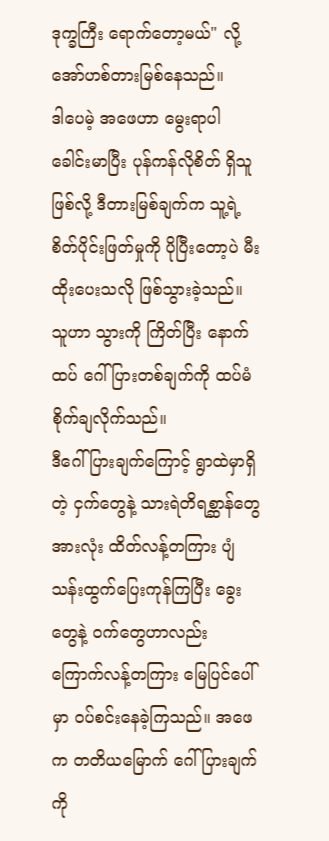ဒုက္ခကြီး ရောက်တော့မယ်" လို့ အော်ဟစ်တားမြစ်နေသည်။
ဒါပေမဲ့ အဖေဟာ မွေးရာပါ ခေါင်းမာပြီး ပုန်ကန်လိုစိတ် ရှိသူဖြစ်လို့ ဒီတားမြစ်ချက်က သူ့ရဲ့စိတ်ပိုင်းဖြတ်မှုကို ပိုပြီးတော့ပဲ မီးထိုးပေးသလို ဖြစ်သွားခဲ့သည်။ သူဟာ သွားကို ကြိတ်ပြီး နောက်ထပ် ဂေါ်ပြားတစ်ချက်ကို ထပ်မံ စိုက်ချလိုက်သည်။
ဒီဂေါ်ပြားချက်ကြောင့် ရွာထဲမှာရှိတဲ့ ငှက်တွေနဲ့ သားရဲတိရစ္ဆာန်တွေအားလုံး ထိတ်လန့်တကြား ပျံသန်းထွက်ပြေးကုန်ကြပြီး ခွေးတွေနဲ့ ဝက်တွေဟာလည်း ကြောက်လန့်တကြား မြေပြင်ပေါ်မှာ ဝပ်စင်းနေခဲ့ကြသည်။ အဖေက တတိယမြောက် ဂေါ်ပြားချက်ကို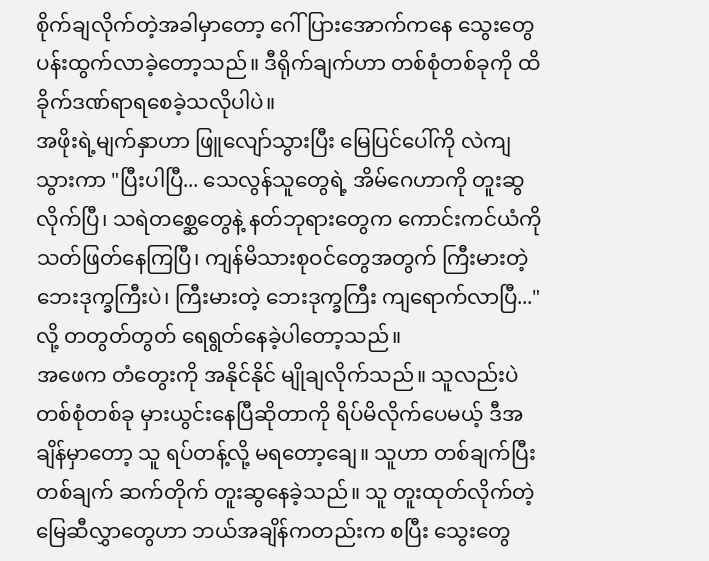စိုက်ချလိုက်တဲ့အခါမှာတော့ ဂေါ်ပြားအောက်ကနေ သွေးတွေ ပန်းထွက်လာခဲ့တော့သည်။ ဒီရိုက်ချက်ဟာ တစ်စုံတစ်ခုကို ထိခိုက်ဒဏ်ရာရစေခဲ့သလိုပါပဲ။
အဖိုးရဲ့မျက်နှာဟာ ဖြူလျော်သွားပြီး မြေပြင်ပေါ်ကို လဲကျသွားကာ "ပြီးပါပြီ... သေလွန်သူတွေရဲ့ အိမ်ဂေဟာကို တူးဆွလိုက်ပြီ၊ သရဲတစ္ဆေတွေနဲ့ နတ်ဘုရားတွေက ကောင်းကင်ယံကို သတ်ဖြတ်နေကြပြီ၊ ကျန်မိသားစုဝင်တွေအတွက် ကြီးမားတဲ့ ဘေးဒုက္ခကြီးပဲ၊ ကြီးမားတဲ့ ဘေးဒုက္ခကြီး ကျရောက်လာပြီ..." လို့ တတွတ်တွတ် ရေရွတ်နေခဲ့ပါတော့သည်။
အဖေက တံတွေးကို အနိုင်နိုင် မျိုချလိုက်သည်။ သူလည်းပဲ တစ်စုံတစ်ခု မှားယွင်းနေပြီဆိုတာကို ရိပ်မိလိုက်ပေမယ့် ဒီအချိန်မှာတော့ သူ ရပ်တန့်လို့ မရတော့ချေ။ သူဟာ တစ်ချက်ပြီးတစ်ချက် ဆက်တိုက် တူးဆွနေခဲ့သည်။ သူ တူးထုတ်လိုက်တဲ့ မြေဆီလွှာတွေဟာ ဘယ်အချိန်ကတည်းက စပြီး သွေးတွေ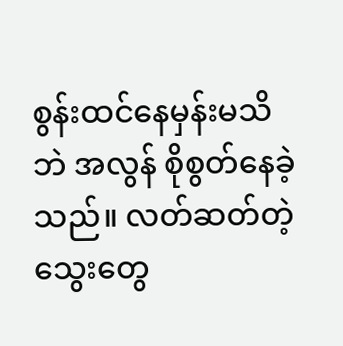စွန်းထင်နေမှန်းမသိဘဲ အလွန် စိုစွတ်နေခဲ့သည်။ လတ်ဆတ်တဲ့ သွေးတွေ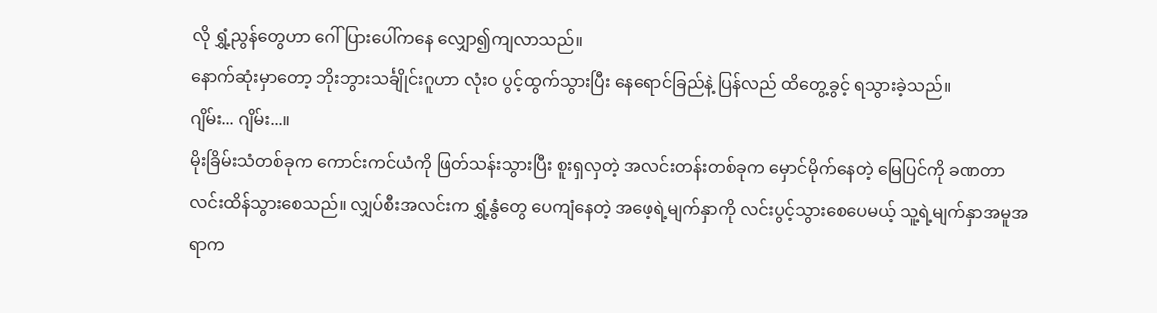လို ရွှံ့ညွန်တွေဟာ ဂေါ်ပြားပေါ်ကနေ လျှော၍ကျလာသည်။
နောက်ဆုံးမှာတော့ ဘိုးဘွားသင်္ချိုင်းဂူဟာ လုံးဝ ပွင့်ထွက်သွားပြီး နေရောင်ခြည်နဲ့ ပြန်လည် ထိတွေ့ခွင့် ရသွားခဲ့သည်။
ဂျိမ်း... ဂျိမ်း...။
မိုးခြိမ်းသံတစ်ခုက ကောင်းကင်ယံကို ဖြတ်သန်းသွားပြီး စူးရှလှတဲ့ အလင်းတန်းတစ်ခုက မှောင်မိုက်နေတဲ့ မြေပြင်ကို ခဏတာ လင်းထိန်သွားစေသည်။ လျှပ်စီးအလင်းက ရွှံ့နွံတွေ ပေကျံနေတဲ့ အဖေ့ရဲ့မျက်နှာကို လင်းပွင့်သွားစေပေမယ့် သူ့ရဲ့မျက်နှာအမူအရာက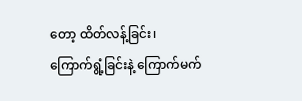တော့ ထိတ်လန့်ခြင်း၊ ကြောက်ရွံ့ခြင်းနဲ့ ကြောက်မက်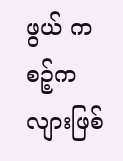ဖွယ် ကစဉ့်ကလျားဖြစ်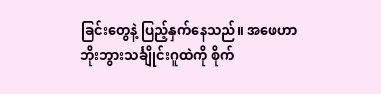ခြင်းတွေနဲ့ ပြည့်နှက်နေသည်။ အဖေဟာ ဘိုးဘွားသင်္ချိုင်းဂူထဲကို စိုက်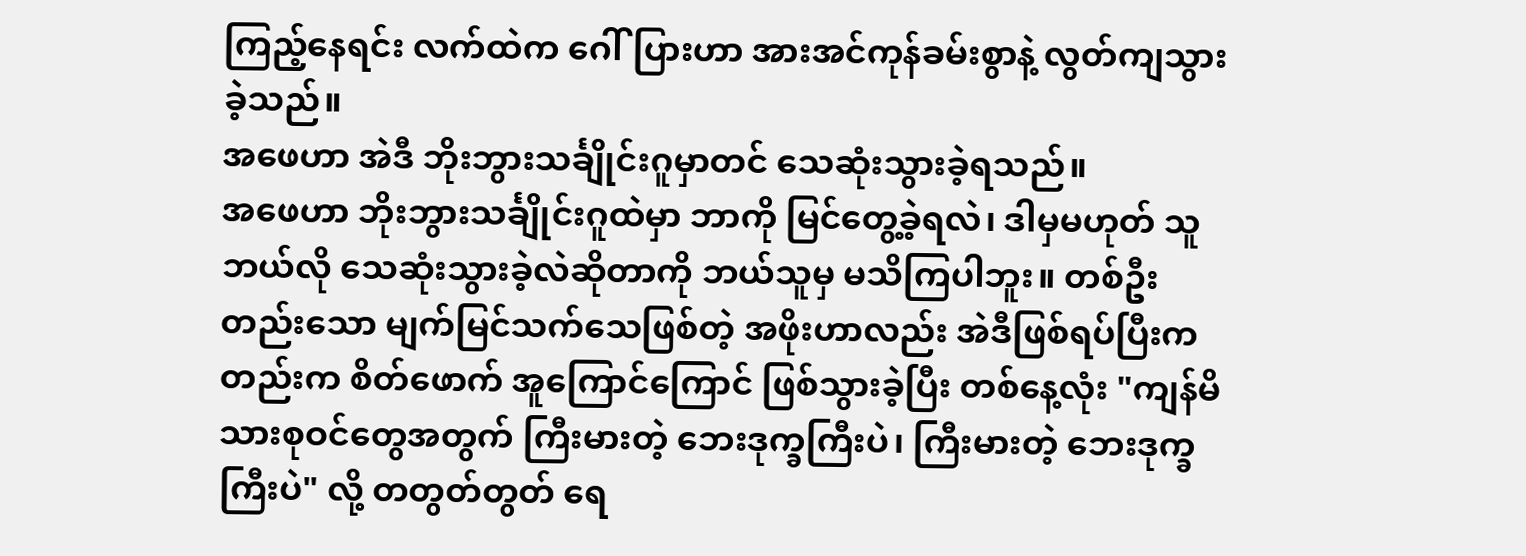ကြည့်နေရင်း လက်ထဲက ဂေါ်ပြားဟာ အားအင်ကုန်ခမ်းစွာနဲ့ လွတ်ကျသွားခဲ့သည်။
အဖေဟာ အဲဒီ ဘိုးဘွားသင်္ချိုင်းဂူမှာတင် သေဆုံးသွားခဲ့ရသည်။
အဖေဟာ ဘိုးဘွားသင်္ချိုင်းဂူထဲမှာ ဘာကို မြင်တွေ့ခဲ့ရလဲ၊ ဒါမှမဟုတ် သူ ဘယ်လို သေဆုံးသွားခဲ့လဲဆိုတာကို ဘယ်သူမှ မသိကြပါဘူး။ တစ်ဦးတည်းသော မျက်မြင်သက်သေဖြစ်တဲ့ အဖိုးဟာလည်း အဲဒီဖြစ်ရပ်ပြီးကတည်းက စိတ်ဖောက် အူကြောင်ကြောင် ဖြစ်သွားခဲ့ပြီး တစ်နေ့လုံး "ကျန်မိသားစုဝင်တွေအတွက် ကြီးမားတဲ့ ဘေးဒုက္ခကြီးပဲ၊ ကြီးမားတဲ့ ဘေးဒုက္ခကြီးပဲ" လို့ တတွတ်တွတ် ရေ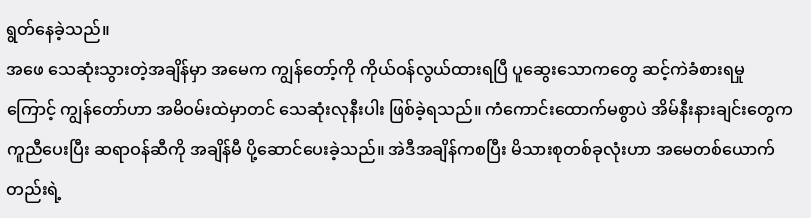ရွတ်နေခဲ့သည်။
အဖေ သေဆုံးသွားတဲ့အချိန်မှာ အမေက ကျွန်တော့်ကို ကိုယ်ဝန်လွယ်ထားရပြီ ပူဆွေးသောကတွေ ဆင့်ကဲခံစားရမှုကြောင့် ကျွန်တော်ဟာ အမိဝမ်းထဲမှာတင် သေဆုံးလုနီးပါး ဖြစ်ခဲ့ရသည်။ ကံကောင်းထောက်မစွာပဲ အိမ်နီးနားချင်းတွေက ကူညီပေးပြီး ဆရာဝန်ဆီကို အချိန်မီ ပို့ဆောင်ပေးခဲ့သည်။ အဲဒီအချိန်ကစပြီး မိသားစုတစ်ခုလုံးဟာ အမေတစ်ယောက်တည်းရဲ့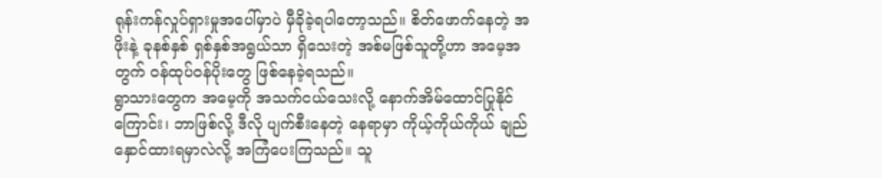ရုန်းကန်လှုပ်ရှားမှုအပေါ်မှာပဲ မှီခိုခဲ့ရပါတော့သည်။ စိတ်ဖောက်နေတဲ့ အဖိုးနဲ့ ခုနစ်နှစ် ရှစ်နှစ်အရွယ်သာ ရှိသေးတဲ့ အစ်မဖြစ်သူတို့ဟာ အမေ့အတွက် ဝန်ထုပ်ဝန်ပိုးတွေ ဖြစ်နေခဲ့ရသည်။
ရွာသားတွေက အမေ့ကို အသက်ငယ်သေးလို့ နောက်အိမ်ထောင်ပြုနိုင်ကြောင်း၊ ဘာဖြစ်လို့ ဒီလို ပျက်စီးနေတဲ့ နေရာမှာ ကိုယ့်ကိုယ်ကိုယ် ချည်နှောင်ထားရမှာလဲလို့ အကြံပေးကြသည်။ သူ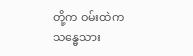တို့က ဝမ်းထဲက သန္ဓေသား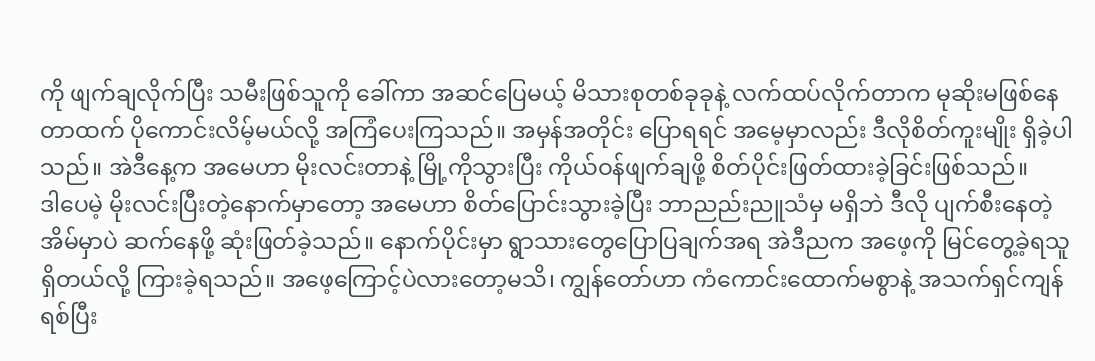ကို ဖျက်ချလိုက်ပြီး သမီးဖြစ်သူကို ခေါ်ကာ အဆင်ပြေမယ့် မိသားစုတစ်ခုခုနဲ့ လက်ထပ်လိုက်တာက မုဆိုးမဖြစ်နေတာထက် ပိုကောင်းလိမ့်မယ်လို့ အကြံပေးကြသည်။ အမှန်အတိုင်း ပြောရရင် အမေ့မှာလည်း ဒီလိုစိတ်ကူးမျိုး ရှိခဲ့ပါသည်။ အဲဒီနေ့က အမေဟာ မိုးလင်းတာနဲ့ မြို့ကိုသွားပြီး ကိုယ်ဝန်ဖျက်ချဖို့ စိတ်ပိုင်းဖြတ်ထားခဲ့ခြင်းဖြစ်သည်။
ဒါပေမဲ့ မိုးလင်းပြီးတဲ့နောက်မှာတော့ အမေဟာ စိတ်ပြောင်းသွားခဲ့ပြီး ဘာညည်းညူသံမှ မရှိဘဲ ဒီလို ပျက်စီးနေတဲ့ အိမ်မှာပဲ ဆက်နေဖို့ ဆုံးဖြတ်ခဲ့သည်။ နောက်ပိုင်းမှာ ရွာသားတွေပြောပြချက်အရ အဲဒီညက အဖေ့ကို မြင်တွေ့ခဲ့ရသူ ရှိတယ်လို့ ကြားခဲ့ရသည်။ အဖေ့ကြောင့်ပဲလားတော့မသိ၊ ကျွန်တော်ဟာ ကံကောင်းထောက်မစွာနဲ့ အသက်ရှင်ကျန်ရစ်ပြီး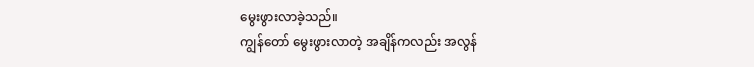မွေးဖွားလာခဲ့သည်။
ကျွန်တော် မွေးဖွားလာတဲ့ အချိန်ကလည်း အလွန်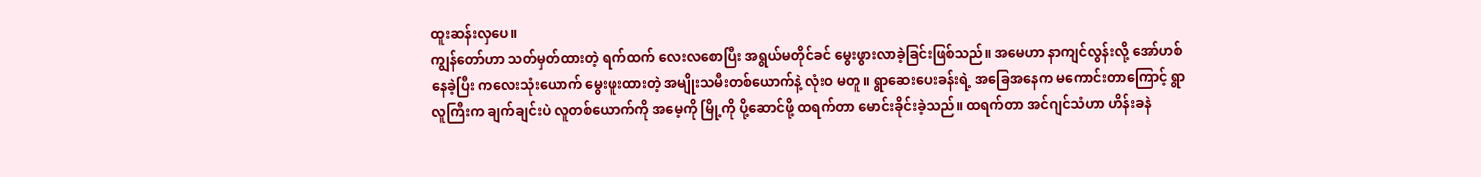ထူးဆန်းလှပေ။
ကျွန်တော်ဟာ သတ်မှတ်ထားတဲ့ ရက်ထက် လေးလစောပြီး အရွယ်မတိုင်ခင် မွေးဖွားလာခဲ့ခြင်းဖြစ်သည်။ အမေဟာ နာကျင်လွန်းလို့ အော်ဟစ်နေခဲ့ပြီး ကလေးသုံးယောက် မွေးဖူးထားတဲ့ အမျိုးသမီးတစ်ယောက်နဲ့ လုံးဝ မတူ။ ရွာဆေးပေးခန်းရဲ့ အခြေအနေက မကောင်းတာကြောင့် ရွာလူကြီးက ချက်ချင်းပဲ လူတစ်ယောက်ကို အမေ့ကို မြို့ကို ပို့ဆောင်ဖို့ ထရက်တာ မောင်းခိုင်းခဲ့သည်။ ထရက်တာ အင်ဂျင်သံဟာ ဟိန်းခနဲ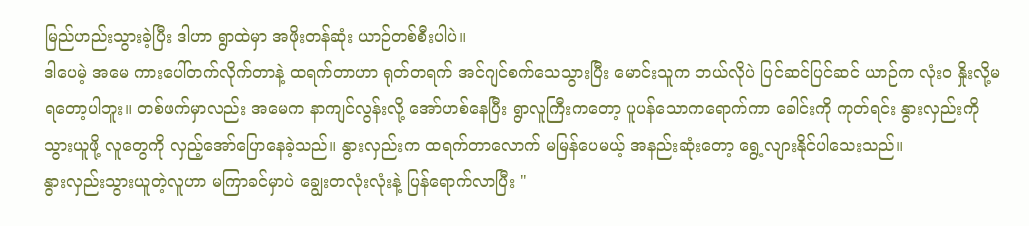မြည်ဟည်းသွားခဲ့ပြီး ဒါဟာ ရွာထဲမှာ အဖိုးတန်ဆုံး ယာဉ်တစ်စီးပါပဲ။
ဒါပေမဲ့ အမေ ကားပေါ်တက်လိုက်တာနဲ့ ထရက်တာဟာ ရုတ်တရက် အင်ဂျင်စက်သေသွားပြီး မောင်းသူက ဘယ်လိုပဲ ပြင်ဆင်ပြင်ဆင် ယာဉ်က လုံးဝ နှိုးလို့မရတော့ပါဘူး။ တစ်ဖက်မှာလည်း အမေက နာကျင်လွန်းလို့ အော်ဟစ်နေပြီး ရွာလူကြီးကတော့ ပူပန်သောကရောက်ကာ ခေါင်းကို ကုတ်ရင်း နွားလှည်းကို သွားယူဖို့ လူတွေကို လှည့်အော်ပြောနေခဲ့သည်။ နွားလှည်းက ထရက်တာလောက် မမြန်ပေမယ့် အနည်းဆုံးတော့ ရွေ့လျားနိုင်ပါသေးသည်။
နွားလှည်းသွားယူတဲ့လူဟာ မကြာခင်မှာပဲ ချွေးတလုံးလုံးနဲ့ ပြန်ရောက်လာပြီး "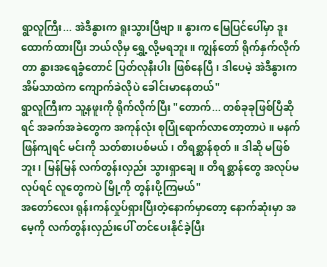ရွာလူကြီး... အဲဒီနွားက ရူးသွားပြီဗျာ။ နွားက မြေပြင်ပေါ်မှာ ဒူးထောက်ထားပြီး ဘယ်လိုမှ ရွှေ့လို့မရဘူး။ ကျွန်တော် ရိုက်နှက်လိုက်တာ နွားအရေခွံတောင် ပြတ်လုနီးပါး ဖြစ်နေပြီ၊ ဒါပေမဲ့ အဲဒီနွားက အိမ်သာထဲက ကျောက်ခဲလိုပဲ ခေါင်းမာနေတယ်"
ရွာလူကြီးက သူ့နဖူးကို ရိုက်လိုက်ပြီး "တောက်... တစ်ခုခုဖြစ်ပြီဆိုရင် အခက်အခဲတွေက အကုန်လုံး စုပြုံရောက်လာတော့တာပဲ။ မနက်ဖြန်ကျရင် မင်းကို သတ်စားပစ်မယ်၊ တိရစ္ဆာန်စုတ်။ ဒါဆို မဖြစ်ဘူး၊ မြန်မြန် လက်တွန်းလှည်း သွားရှာချေ။ တိရစ္ဆာန်တွေ အလုပ်မလုပ်ရင် လူတွေကပဲ မြို့ကို တွန်းပို့ကြမယ်"
အတော်လေး ရုန်းကန်လှုပ်ရှားပြီးတဲ့နောက်မှာတော့ နောက်ဆုံးမှာ အမေ့ကို လက်တွန်းလှည်းပေါ် တင်ပေးနိုင်ခဲ့ပြီး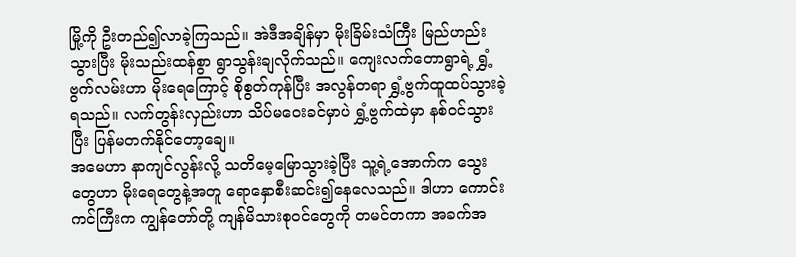မြို့ကို ဦးတည်၍လာခဲ့ကြသည်။ အဲဒီအချိန်မှာ မိုးခြိမ်းသံကြီး မြည်ဟည်းသွားပြီး မိုးသည်းထန်စွာ ရွာသွန်းချလိုက်သည်။ ကျေးလက်တောရွာရဲ့ ရွှံ့ဗွက်လမ်းဟာ မိုးရေကြောင့် စိုစွတ်ကုန်ပြီး အလွန်တရာ ရွှံ့ဗွက်ထူထပ်သွားခဲ့ရသည်။ လက်တွန်းလှည်းဟာ သိပ်မဝေးခင်မှာပဲ ရွှံ့ဗွက်ထဲမှာ နစ်ဝင်သွားပြီး ပြန်မတက်နိုင်တော့ချေ။
အမေဟာ နာကျင်လွန်းလို့ သတိမေ့မြောသွားခဲ့ပြီး သူ့ရဲ့အောက်က သွေးတွေဟာ မိုးရေတွေနဲ့အတူ ရောနှောစီးဆင်း၍နေလေသည်။ ဒါဟာ ကောင်းကင်ကြီးက ကျွန်တော်တို့ ကျန်မိသားစုဝင်တွေကို တမင်တကာ အခက်အ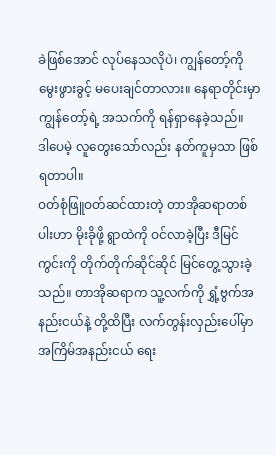ခဲဖြစ်အောင် လုပ်နေသလိုပဲ၊ ကျွန်တော့်ကို မွေးဖွားခွင့် မပေးချင်တာလား။ နေရာတိုင်းမှာ ကျွန်တော့်ရဲ့ အသက်ကို ရန်ရှာနေခဲ့သည်။
ဒါပေမဲ့ လူတွေးသော်လည်း နတ်ကူမှသာ ဖြစ်ရတာပါ။
ဝတ်စုံဖြူဝတ်ဆင်ထားတဲ့ တာအိုဆရာတစ်ပါးဟာ မိုးခိုဖို့ ရွာထဲကို ဝင်လာခဲ့ပြီး ဒီမြင်ကွင်းကို တိုက်တိုက်ဆိုင်ဆိုင် မြင်တွေ့သွားခဲ့သည်။ တာအိုဆရာက သူ့လက်ကို ရွှံ့ဗွက်အနည်းငယ်နဲ့ တို့ထိပြီး လက်တွန်းလှည်းပေါ်မှာ အကြိမ်အနည်းငယ် ရေး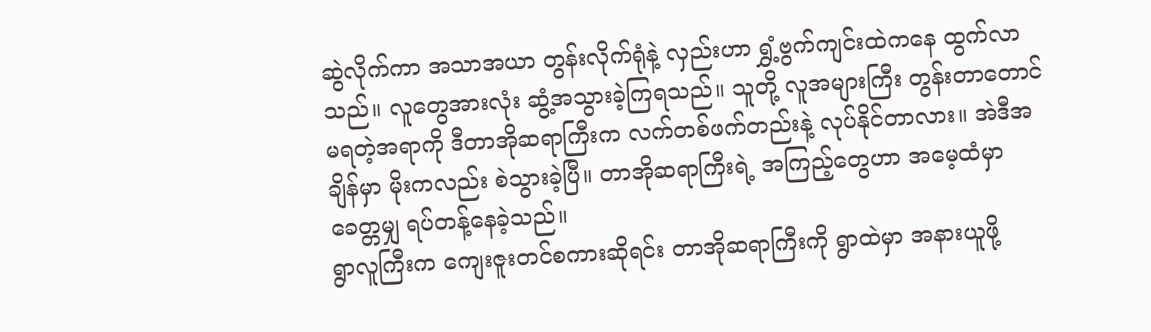ဆွဲလိုက်ကာ အသာအယာ တွန်းလိုက်ရုံနဲ့ လှည်းဟာ ရွှံ့ဗွက်ကျင်းထဲကနေ ထွက်လာသည်။ လူတွေအားလုံး ဆွံ့အသွားခဲ့ကြရသည်။ သူတို့ လူအများကြီး တွန်းတာတောင် မရတဲ့အရာကို ဒီတာအိုဆရာကြီးက လက်တစ်ဖက်တည်းနဲ့ လုပ်နိုင်တာလား။ အဲဒီအချိန်မှာ မိုးကလည်း စဲသွားခဲ့ပြီ။ တာအိုဆရာကြီးရဲ့ အကြည့်တွေဟာ အမေ့ထံမှာ ခေတ္တမျှ ရပ်တန့်နေခဲ့သည်။
ရွာလူကြီးက ကျေးဇူးတင်စကားဆိုရင်း တာအိုဆရာကြီးကို ရွာထဲမှာ အနားယူဖို့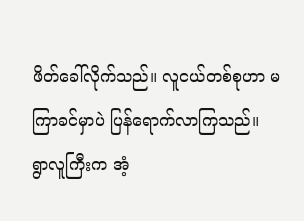ဖိတ်ခေါ်လိုက်သည်။ လူငယ်တစ်စုဟာ မကြာခင်မှာပဲ ပြန်ရောက်လာကြသည်။
ရွာလူကြီးက အံ့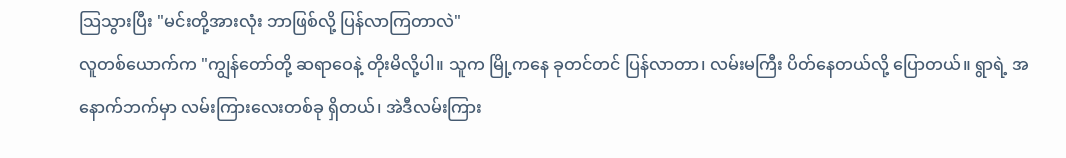သြသွားပြီး "မင်းတို့အားလုံး ဘာဖြစ်လို့ ပြန်လာကြတာလဲ"
လူတစ်ယောက်က "ကျွန်တော်တို့ ဆရာဝေနဲ့ တိုးမိလို့ပါ။ သူက မြို့ကနေ ခုတင်တင် ပြန်လာတာ၊ လမ်းမကြီး ပိတ်နေတယ်လို့ ပြောတယ်။ ရွာရဲ့ အနောက်ဘက်မှာ လမ်းကြားလေးတစ်ခု ရှိတယ်၊ အဲဒီလမ်းကြား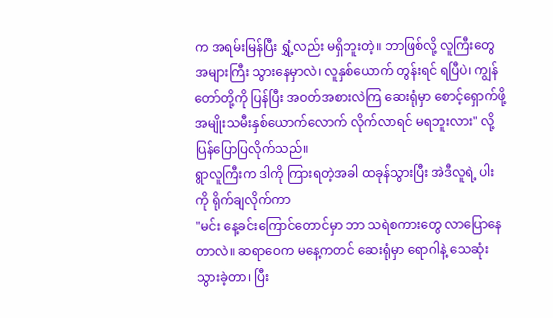က အရမ်းမြန်ပြီး ရွှံ့လည်း မရှိဘူးတဲ့။ ဘာဖြစ်လို့ လူကြီးတွေ အများကြီး သွားနေမှာလဲ၊ လူနှစ်ယောက် တွန်းရင် ရပြီပဲ၊ ကျွန်တော်တို့ကို ပြန်ပြီး အဝတ်အစားလဲကြ ဆေးရုံမှာ စောင့်ရှောက်ဖို့ အမျိုးသမီးနှစ်ယောက်လောက် လိုက်လာရင် မရဘူးလား" လို့ ပြန်ပြောပြလိုက်သည်။
ရွာလူကြီးက ဒါကို ကြားရတဲ့အခါ ထခုန်သွားပြီး အဲဒီလူရဲ့ ပါးကို ရိုက်ချလိုက်ကာ
"မင်း နေ့ခင်းကြောင်တောင်မှာ ဘာ သရဲစကားတွေ လာပြောနေတာလဲ။ ဆရာဝေက မနေ့ကတင် ဆေးရုံမှာ ရောဂါနဲ့ သေဆုံးသွားခဲ့တာ၊ ပြီး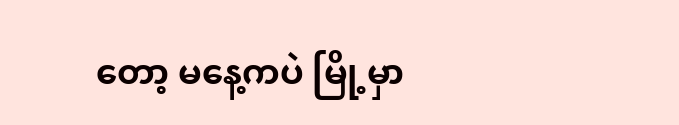တော့ မနေ့ကပဲ မြို့မှာ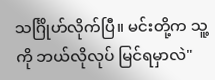သင်္ဂြိုဟ်လိုက်ပြီ။ မင်းတို့က သူ့ကို ဘယ်လိုလုပ် မြင်ရမှာလဲ"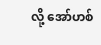လို့ အော်ဟစ်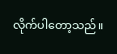လိုက်ပါတော့သည်။